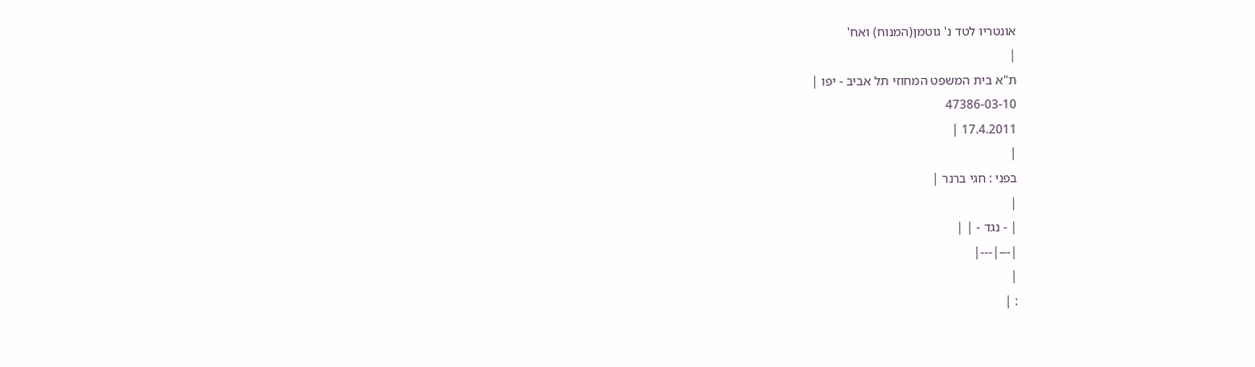אונטריו לטד נ' גוטמן(המנוח) ואח'
|
ת"א בית המשפט המחוזי תל אביב - יפו |
47386-03-10
17.4.2011 |
|
בפני : חגי ברנר |
|
| - נגד - | |
|---|---|
|
: |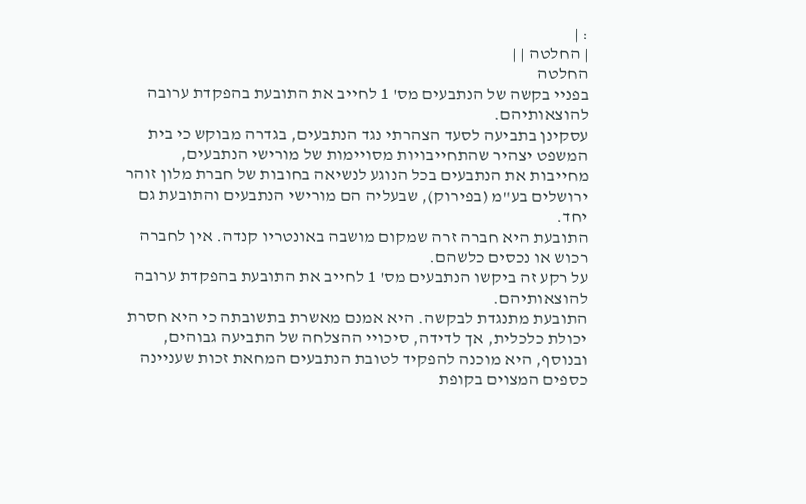: |
| החלטה | |
החלטה
בפניי בקשה של הנתבעים מס' 1 לחייב את התובעת בהפקדת ערובה להוצאותיהם.
עסקינן בתביעה לסעד הצהרתי נגד הנתבעים, בגדרה מבוקש כי בית המשפט יצהיר שהתחייבויות מסויימות של מורישי הנתבעים, מחייבות את הנתבעים בכל הנוגע לנשיאה בחובות של חברת מלון זוהר ירושלים בע"מ (בפירוק), שבעליה הם מורישי הנתבעים והתובעת גם יחד.
התובעת היא חברה זרה שמקום מושבה באונטריו קנדה. אין לחברה רכוש או נכסים כלשהם.
על רקע זה ביקשו הנתבעים מס' 1 לחייב את התובעת בהפקדת ערובה להוצאותיהם.
התובעת מתנגדת לבקשה. היא אמנם מאשרת בתשובתה כי היא חסרת יכולת כלכלית, אך לדידה, סיכויי ההצלחה של התביעה גבוהים, ובנוסף, היא מוכנה להפקיד לטובת הנתבעים המחאת זכות שעניינה כספים המצוים בקופת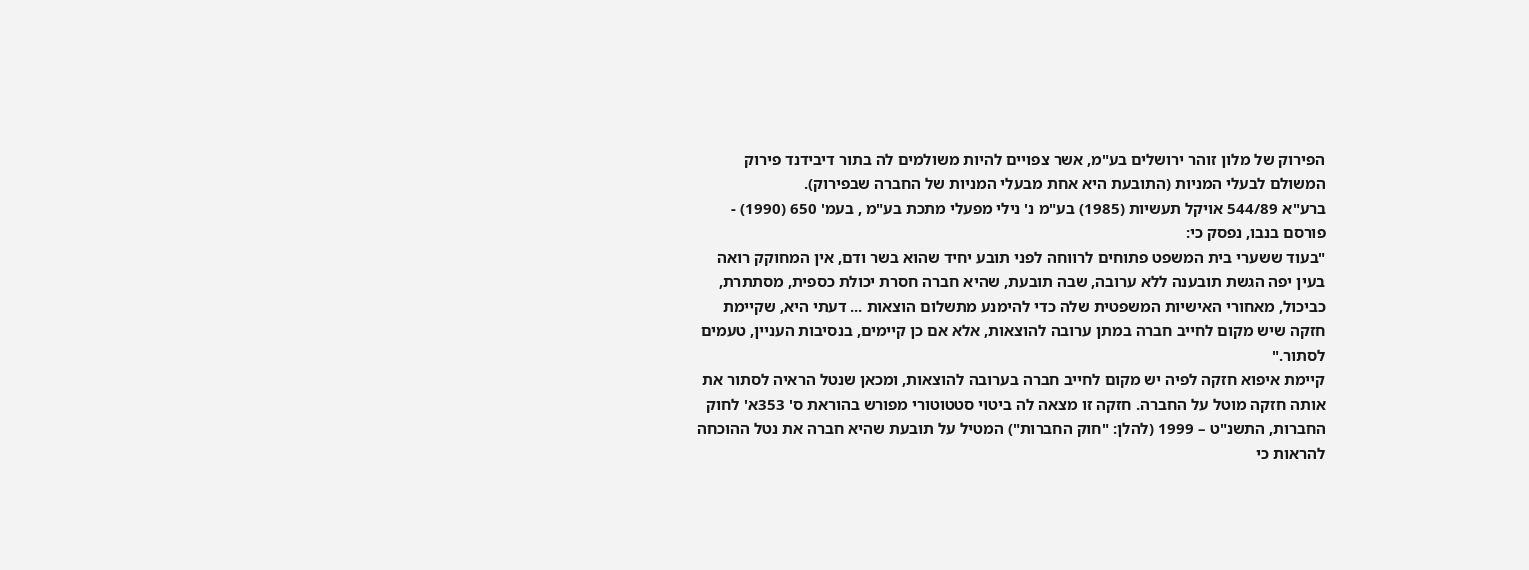הפירוק של מלון זוהר ירושלים בע"מ, אשר צפויים להיות משולמים לה בתור דיבידנד פירוק המשולם לבעלי המניות (התובעת היא אחת מבעלי המניות של החברה שבפירוק).
ברע"א 544/89 אויקל תעשיות (1985) בע"מ נ' נילי מפעלי מתכת בע"מ , בעמ' 650 (1990) - פורסם בנבו, נפסק כי:
"בעוד ששערי בית המשפט פתוחים לרווחה לפני תובע יחיד שהוא בשר ודם, אין המחוקק רואה בעין יפה הגשת תובענה ללא ערובה, שבה תובעת, שהיא חברה חסרת יכולת כספית, מסתתרת, כביכול, מאחורי האישיות המשפטית שלה כדי להימנע מתשלום הוצאות ... דעתי היא, שקיימת חזקה שיש מקום לחייב חברה במתן ערובה להוצאות, אלא אם כן קיימים, בנסיבות העניין, טעמים לסתור."
קיימת איפוא חזקה לפיה יש מקום לחייב חברה בערובה להוצאות, ומכאן שנטל הראיה לסתור את אותה חזקה מוטל על החברה. חזקה זו מצאה לה ביטוי סטטוטורי מפורש בהוראת ס' 353א' לחוק החברות, התשנ"ט – 1999 (להלן: "חוק החברות") המטיל על תובעת שהיא חברה את נטל ההוכחה להראות כי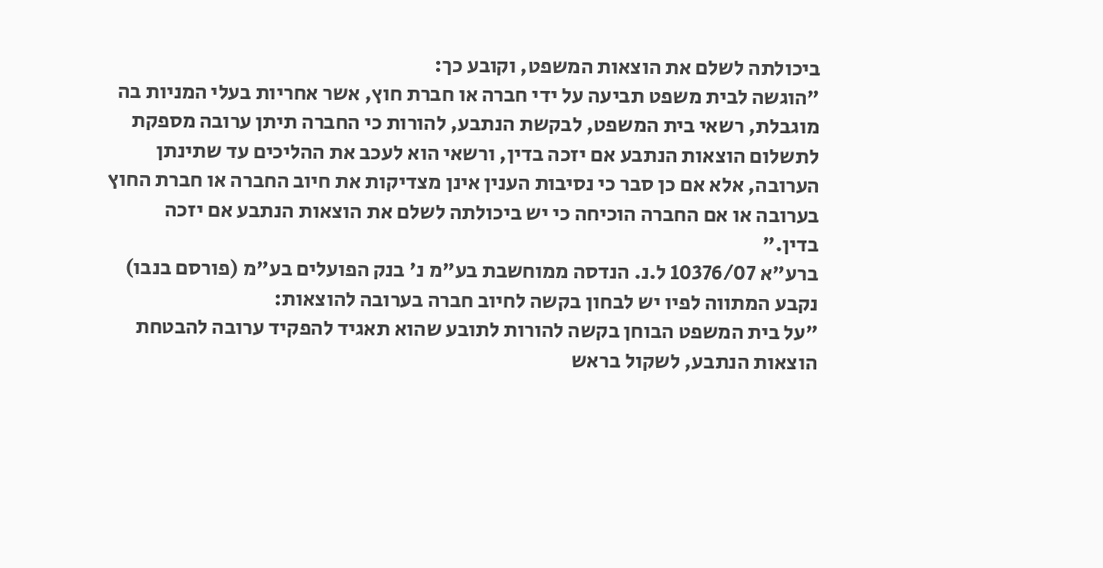ביכולתה לשלם את הוצאות המשפט, וקובע כך:
"הוגשה לבית משפט תביעה על ידי חברה או חברת חוץ, אשר אחריות בעלי המניות בה מוגבלת, רשאי בית המשפט, לבקשת הנתבע, להורות כי החברה תיתן ערובה מספקת לתשלום הוצאות הנתבע אם יזכה בדין, ורשאי הוא לעכב את ההליכים עד שתינתן הערובה, אלא אם כן סבר כי נסיבות הענין אינן מצדיקות את חיוב החברה או חברת החוץ בערובה או אם החברה הוכיחה כי יש ביכולתה לשלם את הוצאות הנתבע אם יזכה בדין."
ברע"א 10376/07 ל.נ. הנדסה ממוחשבת בע"מ נ' בנק הפועלים בע"מ (פורסם בנבו) נקבע המתווה לפיו יש לבחון בקשה לחיוב חברה בערובה להוצאות:
"על בית המשפט הבוחן בקשה להורות לתובע שהוא תאגיד להפקיד ערובה להבטחת הוצאות הנתבע, לשקול בראש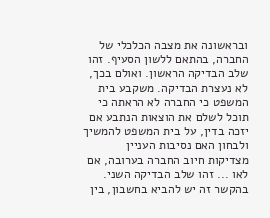ובראשונה את מצבה הכלכלי של החברה, בהתאם ללשון הסעיף. זהו שלב הבדיקה הראשון. ואולם בכך, לא נעצרת הבדיקה. משקבע בית המשפט כי החברה לא הראתה כי תוכל לשלם את הוצאות הנתבע אם יזכה בדין, על בית המשפט להמשיך ולבחון האם נסיבות העניין מצדיקות חיוב החברה בערובה, אם לאו ... זהו שלב הבדיקה השני. בהקשר זה יש להביא בחשבון, בין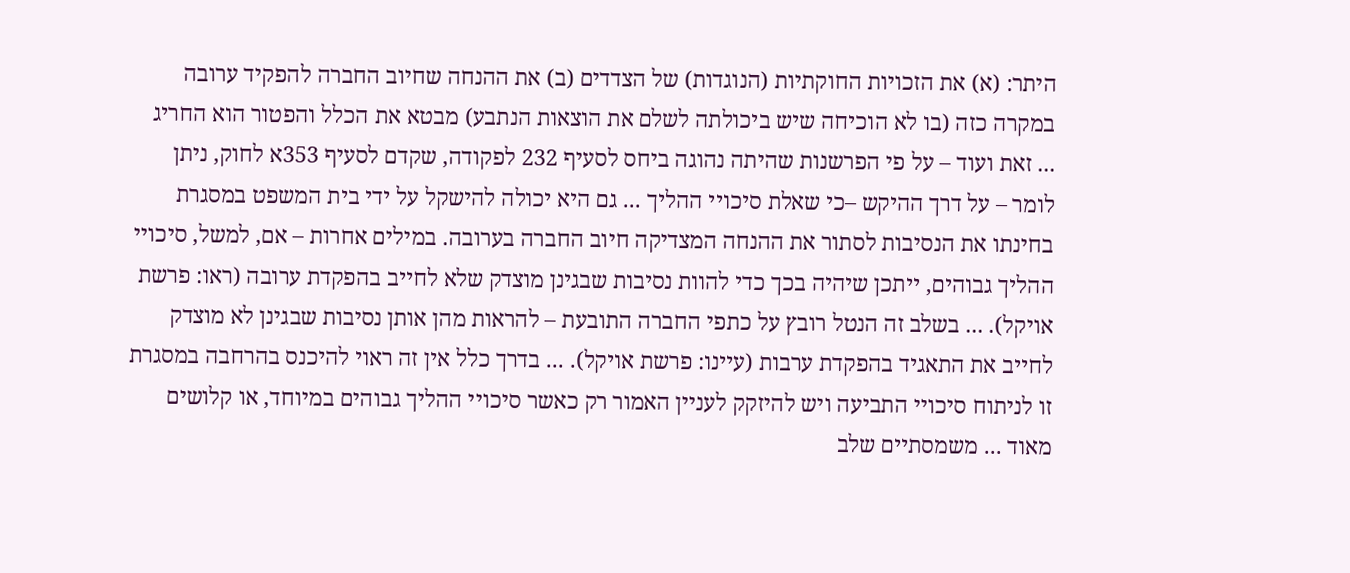היתר: (א) את הזכויות החוקתיות (הנוגדות) של הצדדים (ב) את ההנחה שחיוב החברה להפקיד ערובה במקרה כזה (בו לא הוכיחה שיש ביכולתה לשלם את הוצאות הנתבע) מבטא את הכלל והפטור הוא החריג ... זאת ועוד – על פי הפרשנות שהיתה נהוגה ביחס לסעיף 232 לפקודה, שקדם לסעיף 353א לחוק, ניתן לומר – על דרך ההיקש –כי שאלת סיכויי ההליך ... גם היא יכולה להישקל על ידי בית המשפט במסגרת בחינתו את הנסיבות לסתור את ההנחה המצדיקה חיוב החברה בערובה. במילים אחרות – אם, למשל, סיכויי ההליך גבוהים, ייתכן שיהיה בכך כדי להוות נסיבות שבגינן מוצדק שלא לחייב בהפקדת ערובה (ראו: פרשת אויקל). ... בשלב זה הנטל רובץ על כתפי החברה התובעת – להראות מהן אותן נסיבות שבגינן לא מוצדק לחייב את התאגיד בהפקדת ערבות (עיינו: פרשת אויקל). ... בדרך כלל אין זה ראוי להיכנס בהרחבה במסגרת זו לניתוח סיכויי התביעה ויש להיזקק לעניין האמור רק כאשר סיכויי ההליך גבוהים במיוחד, או קלושים מאוד ... משמסתיים שלב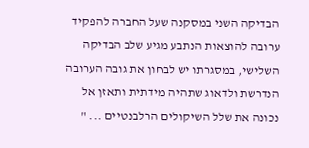הבדיקה השני במסקנה שעל החברה להפקיד ערובה להוצאות הנתבע מגיע שלב הבדיקה השלישי, במסגרתו יש לבחון את גובה הערובה הנדרשת ולדאוג שתהיה מידתית ותאזן אל נכונה את שלל השיקולים הרלבנטיים ... "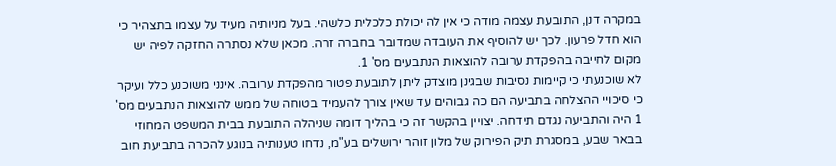במקרה דנן, התובעת עצמה מודה כי אין לה יכולת כלכלית כלשהי. בעל מניותיה מעיד על עצמו בתצהיר כי הוא חדל פרעון. לכך יש להוסיף את העובדה שמדובר בחברה זרה. מכאן שלא נסתרה החזקה לפיה יש מקום לחייבה בהפקדת ערובה להוצאות הנתבעים מס' 1.
לא שוכנעתי כי קיימות נסיבות שבגינן מוצדק ליתן לתובעת פטור מהפקדת ערובה. אינני משוכנע כלל ועיקר כי סיכויי ההצלחה בתביעה הם כה גבוהים עד שאין צורך להעמיד בטוחה של ממש להוצאות הנתבעים מס' 1 היה והתביעה נגדם תידחה. יצויין בהקשר זה כי בהליך דומה שניהלה התובעת בבית המשפט המחוזי בבאר שבע, במסגרת תיק הפירוק של מלון זוהר ירושלים בע"מ, נדחו טענותיה בנוגע להכרה בתביעת חוב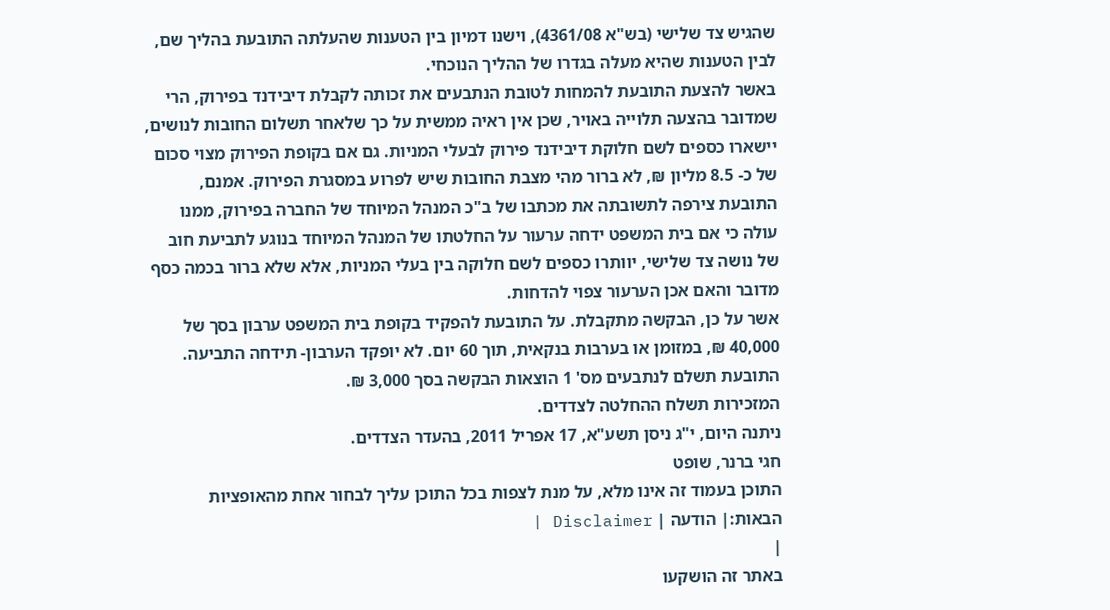שהגיש צד שלישי (בש"א 4361/08), וישנו דמיון בין הטענות שהעלתה התובעת בהליך שם, לבין הטענות שהיא מעלה בגדרו של ההליך הנוכחי.
באשר להצעת התובעת להמחות לטובת הנתבעים את זכותה לקבלת דיבידנד בפירוק, הרי שמדובר בהצעה תלוייה באויר, שכן אין ראיה ממשית על כך שלאחר תשלום החובות לנושים, יישארו כספים לשם חלוקת דיבידנד פירוק לבעלי המניות. גם אם בקופת הפירוק מצוי סכום של כ- 8.5 מליון ₪, לא ברור מהי מצבת החובות שיש לפרוע במסגרת הפירוק. אמנם, התובעת צירפה לתשובתה את מכתבו של ב"כ המנהל המיוחד של החברה בפירוק, ממנו עולה כי אם בית המשפט ידחה ערעור על החלטתו של המנהל המיוחד בנוגע לתביעת חוב של נושה צד שלישי, יוותרו כספים לשם חלוקה בין בעלי המניות, אלא שלא ברור בכמה כסף מדובר והאם אכן הערעור צפוי להדחות.
אשר על כן, הבקשה מתקבלת. על התובעת להפקיד בקופת בית המשפט ערבון בסך של 40,000 ₪, במזומן או בערבות בנקאית, תוך 60 יום. לא יופקד הערבון- תידחה התביעה.
התובעת תשלם לנתבעים מס' 1 הוצאות הבקשה בסך 3,000 ₪.
המזכירות תשלח ההחלטה לצדדים.
ניתנה היום, י"ג ניסן תשע"א, 17 אפריל 2011, בהעדר הצדדים.
חגי ברנר, שופט
התוכן בעמוד זה אינו מלא, על מנת לצפות בכל התוכן עליך לבחור אחת מהאופציות הבאות:| הודעה | Disclaimer |
|
באתר זה הושקעו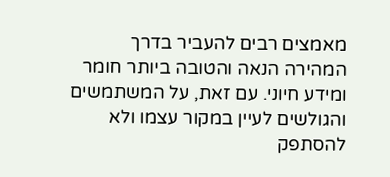מאמצים רבים להעביר בדרך המהירה הנאה והטובה ביותר חומר ומידע חיוני. עם זאת, על המשתמשים והגולשים לעיין במקור עצמו ולא להסתפק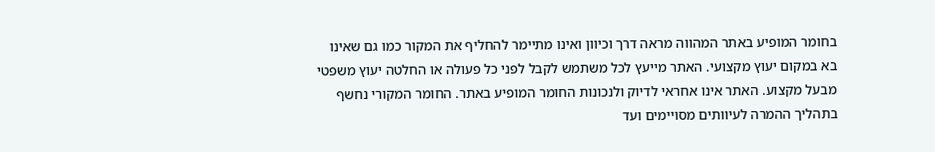בחומר המופיע באתר המהווה מראה דרך וכיוון ואינו מתיימר להחליף את המקור כמו גם שאינו בא במקום יעוץ מקצועי. האתר מייעץ לכל משתמש לקבל לפני כל פעולה או החלטה יעוץ משפטי מבעל מקצוע. האתר אינו אחראי לדיוק ולנכונות החומר המופיע באתר. החומר המקורי נחשף בתהליך ההמרה לעיוותים מסויימים ועד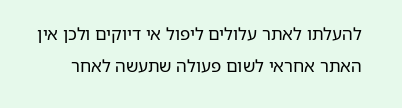להעלתו לאתר עלולים ליפול אי דיוקים ולכן אין האתר אחראי לשום פעולה שתעשה לאחר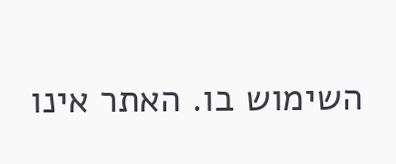השימוש בו. האתר אינו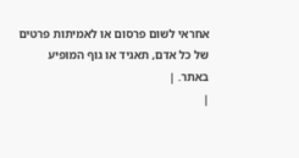אחראי לשום פרסום או לאמיתות פרטים של כל אדם, תאגיד או גוף המופיע באתר. |
|